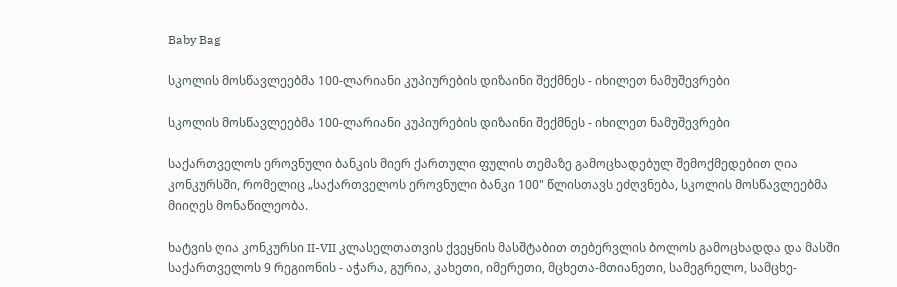Baby Bag

სკოლის მოსწავლეებმა 100-ლარიანი კუპიურების დიზაინი შექმნეს - იხილეთ ნამუშევრები

სკოლის მოსწავლეებმა 100-ლარიანი კუპიურების დიზაინი შექმნეს - იხილეთ ნამუშევრები

საქართველოს ეროვნული ბანკის მიერ ქართული ფულის თემაზე გამოცხადებულ შემოქმედებით ღია კონკურსში, რომელიც „საქართველოს ეროვნული ბანკი 100" წლისთავს ეძღვნება, სკოლის მოსწავლეებმა მიიღეს მონაწილეობა.

ხატვის ღია კონკურსი II-VII კლასელთათვის ქვეყნის მასშტაბით თებერვლის ბოლოს გამოცხადდა და მასში საქართველოს 9 რეგიონის - აჭარა, გურია, კახეთი, იმერეთი, მცხეთა-მთიანეთი, სამეგრელო, სამცხე-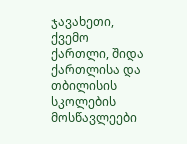ჯავახეთი, ქვემო ქართლი, შიდა ქართლისა და თბილისის სკოლების მოსწავლეები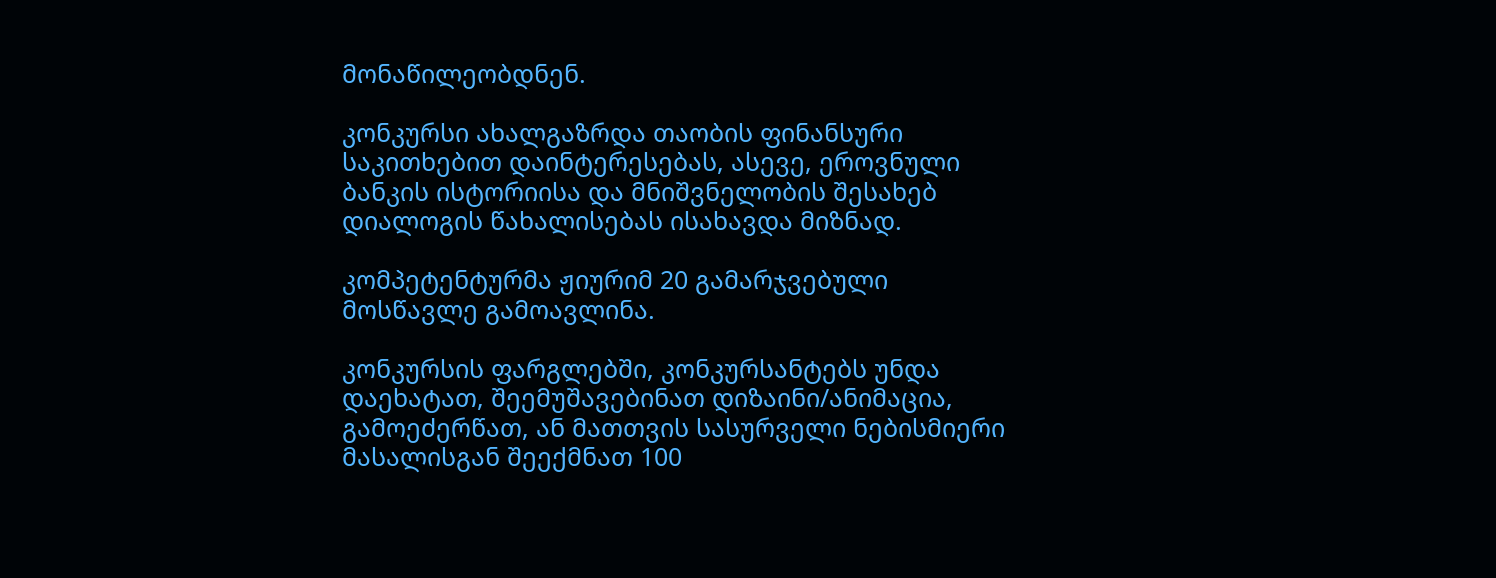მონაწილეობდნენ.

კონკურსი ახალგაზრდა თაობის ფინანსური საკითხებით დაინტერესებას, ასევე, ეროვნული ბანკის ისტორიისა და მნიშვნელობის შესახებ დიალოგის წახალისებას ისახავდა მიზნად.

კომპეტენტურმა ჟიურიმ 20 გამარჯვებული მოსწავლე გამოავლინა.

კონკურსის ფარგლებში, კონკურსანტებს უნდა დაეხატათ, შეემუშავებინათ დიზაინი/ანიმაცია, გამოეძერწათ, ან მათთვის სასურველი ნებისმიერი მასალისგან შეექმნათ 100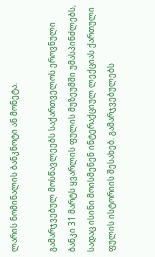ლარის ნომინალის ბანკნოტი ან მონეტა.

გამარჯვებულ მოსწავლეებს საქართველოს ეროვნული ბანკი 31 მარტს ყვარლის ფულის მუზეუმში უმასპინძლებს, სადაც ისინი მოისმენენ ინტერაქციულ ლექციას ქართული ფულის ისტორიის შესახებ. გამარჯვებულებს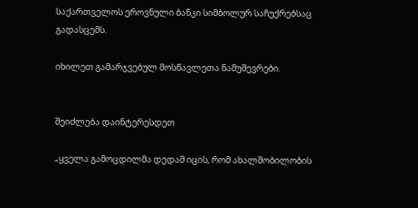საქართველოს ეროვნული ბანკი სიმბოლურ საჩუქრებსაც გადასცემს.

იხილეთ გამარჯვებულ მოსწავლეთა ნამუშევრები.


შეიძლება დაინტერესდეთ

„ყველა გამოცდილმა დედამ იცის, რომ ახალშობილობის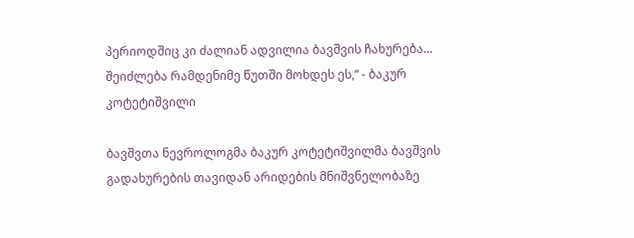პერიოდშიც კი ძალიან ადვილია ბავშვის ჩახურება... შეიძლება რამდენიმე წუთში მოხდეს ეს,“ - ბაკურ კოტეტიშვილი

ბავშვთა ნევროლოგმა ბაკურ კოტეტიშვილმა ბავშვის გადახურების თავიდან არიდების მნიშვნელობაზე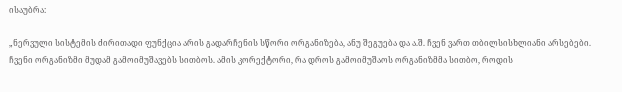ისაუბრა:

„ნერვული სისტემის ძირითადი ფუნქცია არის გადარჩენის სწორი ორგანიზება, ანუ შეგუება და ა.შ. ჩვენ ვართ თბილსისხლიანი არსებები. ჩვენი ორგანიზმი მუდამ გამოიმუშავებს სითბოს. ამის კორექტორი, რა დროს გამოიმუშაოს ორგანიზმმა სითბო, როდის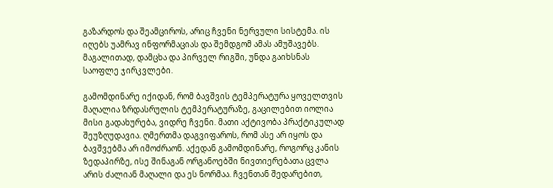გაზარდოს და შეამციროს, არიც ჩვენი ნერვული სისტემა. ის იღებს უამრავ ინფორმაციას და შემდგომ ამას ამუშავებს. მაგალითად, დამცხა და პირველ რიგში, უნდა გაიხსნას საოფლე ჯირკვლები.

გამომდინარე იქიდან, რომ ბავშვის ტემპერატურა ყოველთვის მაღალია ზრდასრულის ტემპერატურაზე, გაცილებით იოლია მისი გადახურება, ვიდრე ჩვენი. მათი აქტივობა პრაქტიკულად შეუზღუდავია. ღმერთმა დაგვიფაროს, რომ ასე არ იყოს და ბავშვებმა არ იმოძრაონ. აქედან გამომდინარე, როგორც კანის ზედაპირზე, ისე შინაგან ორგანოებში ნივთიერებათა ცვლა არის ძალიან მაღალი და ეს ნორმაა. ჩვენთან შედარებით,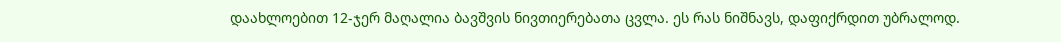დაახლოებით 12-ჯერ მაღალია ბავშვის ნივთიერებათა ცვლა. ეს რას ნიშნავს, დაფიქრდით უბრალოდ.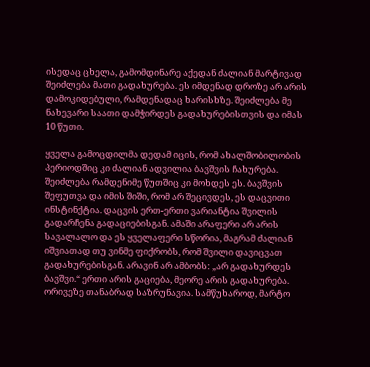ისედაც ცხელა, გამომდინარე აქედან ძალიან მარტივად შეიძლება მათი გადახურება. ეს იმდენად დროზე არ არის დამოკიდებული, რამდენადაც ხარისხზე. შეიძლება მე ნახევარი საათი დამჭირდეს გადახურებისთვის და იმას 10 წუთი.

ყველა გამოცდილმა დედამ იცის, რომ ახალშობილობის პერიოდშიც კი ძალიან ადვილია ბავშვის ჩახურება. შეიძლება რამდენიმე წუთშიც კი მოხდეს ეს. ბავშვის შეფუთვა და იმის შიში, რომ არ შეცივდეს, ეს დაცვითი ინსტინქტია. დაცვის ერთ-ერთი ვარიანტია შვილის გადარჩენა გადაციებისგან. ამაში არაფერი არ არის სავალალო და ეს ყველაფერი სწორია, მაგრამ ძალიან იშვიათად თუ ვინმე ფიქრობს, რომ შვილი დავიცვათ გადახურებისგან. არავინ არ ამბობს: „არ გადახურდეს ბავშვი.“ ერთი არის გაციება, მეორე არის გადახურება. ორივეზე თანაბრად საზრუნავია. სამწუხაროდ, მარტო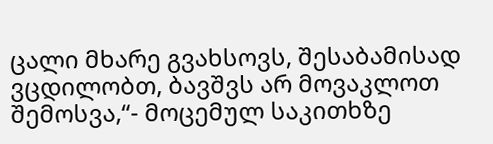ცალი მხარე გვახსოვს, შესაბამისად ვცდილობთ, ბავშვს არ მოვაკლოთ შემოსვა,“- მოცემულ საკითხზე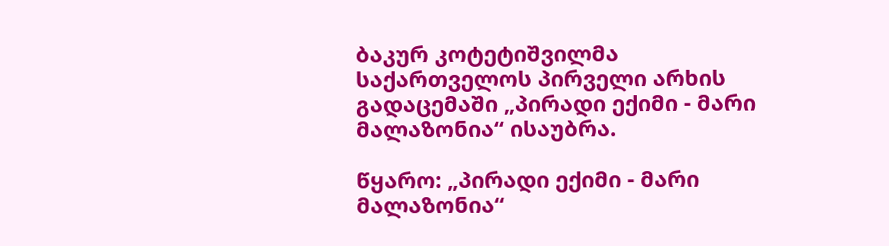ბაკურ კოტეტიშვილმა საქართველოს პირველი არხის გადაცემაში „პირადი ექიმი - მარი მალაზონია“ ისაუბრა.

წყარო: „პირადი ექიმი - მარი მალაზონია“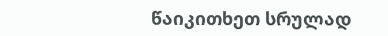წაიკითხეთ სრულად